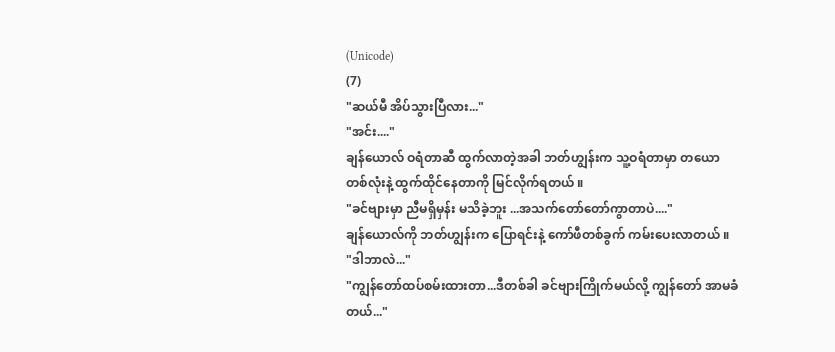(Unicode)
(7)
"ဆယ်မီ အိပ်သွားပြီလား..."
"အင်း...."
ချန်ယောလ် ဝရံတာဆီ ထွက်လာတဲ့အခါ ဘတ်ဟျွန်းက သူ့ဝရံတာမှာ တယောတစ်လုံးနဲ့ ထွက်ထိုင်နေတာကို မြင်လိုက်ရတယ် ။
"ခင်ဗျားမှာ ညီမရှိမှန်း မသိခဲ့ဘူး ...အသက်တော်တော်ကွာတာပဲ...."
ချန်ယောလ်ကို ဘတ်ဟျွန်းက ပြောရင်းနဲ့ ကော်ဖီတစ်ခွက် ကမ်းပေးလာတယ် ။
"ဒါဘာလဲ..."
"ကျွန်တော်ထပ်စမ်းထားတာ...ဒီတစ်ခါ ခင်ဗျားကြိုက်မယ်လို့ ကျွန်တော် အာမခံတယ်..."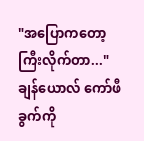"အပြောကတော့ ကြီးလိုက်တာ..."
ချန်ယောလ် ကော်ဖီခွက်ကို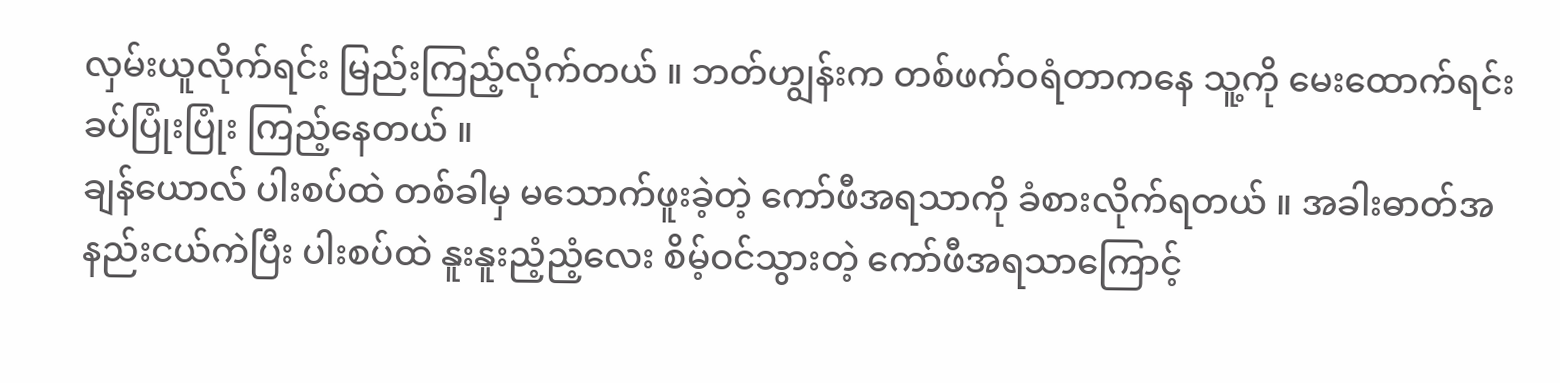လှမ်းယူလိုက်ရင်း မြည်းကြည့်လိုက်တယ် ။ ဘတ်ဟျွန်းက တစ်ဖက်ဝရံတာကနေ သူ့ကို မေးထောက်ရင်း ခပ်ပြုံးပြုံး ကြည့်နေတယ် ။
ချန်ယောလ် ပါးစပ်ထဲ တစ်ခါမှ မသောက်ဖူးခဲ့တဲ့ ကော်ဖီအရသာကို ခံစားလိုက်ရတယ် ။ အခါးဓာတ်အနည်းငယ်ကဲပြီး ပါးစပ်ထဲ နူးနူးညံ့ညံ့လေး စိမ့်ဝင်သွားတဲ့ ကော်ဖီအရသာကြောင့်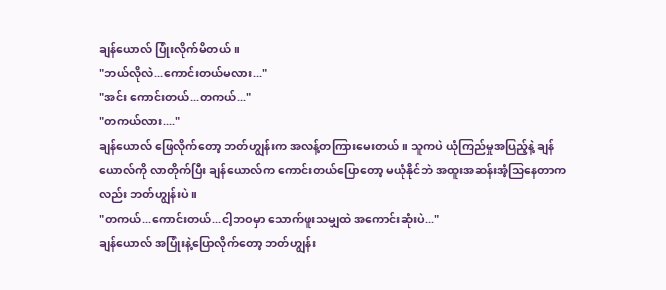ချန်ယောလ် ပြုံးလိုက်မိတယ် ။
"ဘယ်လိုလဲ...ကောင်းတယ်မလား..."
"အင်း ကောင်းတယ်...တကယ်..."
"တကယ်လား...."
ချန်ယောလ် ဖြေလိုက်တော့ ဘတ်ဟျွန်းက အလန့်တကြားမေးတယ် ။ သူကပဲ ယုံကြည်မှုအပြည့်နဲ့ ချန်ယောလ်ကို လာတိုက်ပြီး ချန်ယောလ်က ကောင်းတယ်ပြောတော့ မယုံနိုင်ဘဲ အထူးအဆန်းအံ့သြနေတာကလည်း ဘတ်ဟျွန်းပဲ ။
"တကယ်...ကောင်းတယ်...ငါ့ဘဝမှာ သောက်ဖူးသမျှထဲ အကောင်းဆုံးပဲ..."
ချန်ယောလ် အပြုံးနဲ့ပြောလိုက်တော့ ဘတ်ဟျွန်း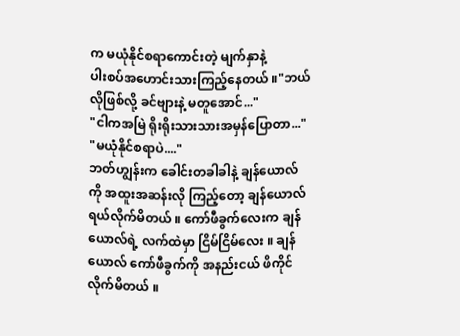က မယုံနိုင်စရာကောင်းတဲ့ မျက်နှာနဲ့
ပါးစပ်အဟောင်းသားကြည့်နေတယ် ။"ဘယ်လိုဖြစ်လို့ ခင်ဗျားနဲ့ မတူအောင်..."
"ငါကအမြဲ ရိုးရိုးသားသားအမှန်ပြောတာ..."
"မယုံနိုင်စရာပဲ...."
ဘတ်ဟျွန်းက ခေါင်းတခါခါနဲ့ ချန်ယောလ်ကို အထူးအဆန်းလို ကြည့်တော့ ချန်ယောလ် ရယ်လိုက်မိတယ် ။ ကော်ဖီခွက်လေးက ချန်ယောလ်ရဲ့ လက်ထဲမှာ ငြိမ်ငြိမ်လေး ။ ချန်ယောလ် ကော်ဖီခွက်ကို အနည်းငယ် ဖိကိုင်လိုက်မိတယ် ။